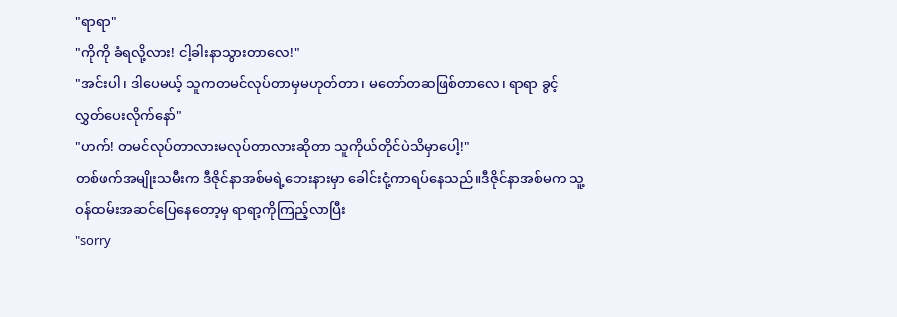"ရာရာ"
"ကိုကို ခံရလို့လား! ငါ့ခါးနာသွားတာလေ!"
"အင်းပါ၊ ဒါပေမယ့် သူကတမင်လုပ်တာမှမဟုတ်တာ၊ မတော်တဆဖြစ်တာလေ၊ ရာရာ ခွင့်လွှတ်ပေးလိုက်နော်"
"ဟက်! တမင်လုပ်တာလားမလုပ်တာလားဆိုတာ သူကိုယ်တိုင်ပဲသိမှာပေါ့!"
တစ်ဖက်အမျိုးသမီးက ဒီဇိုင်နာအစ်မရဲ့ဘေးနားမှာ ခေါင်းငုံ့ကာရပ်နေသည်။ဒီဇိုင်နာအစ်မက သူ့ဝန်ထမ်းအဆင်ပြေနေတော့မှ ရာရာ့ကိုကြည့်လာပြီး
"sorry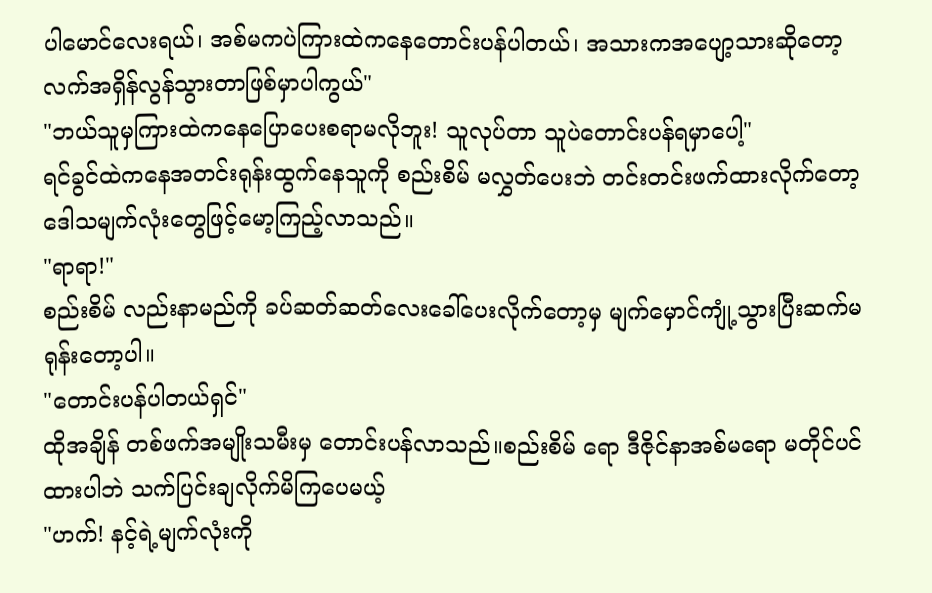ပါမောင်လေးရယ်၊ အစ်မကပဲကြားထဲကနေတောင်းပန်ပါတယ်၊ အသားကအပျော့သားဆိုတော့ လက်အရှိန်လွန်သွားတာဖြစ်မှာပါကွယ်"
"ဘယ်သူမှကြားထဲကနေပြောပေးစရာမလိုဘူး! သူလုပ်တာ သူပဲတောင်းပန်ရမှာပေါ့"
ရင်ခွင်ထဲကနေအတင်းရုန်းထွက်နေသူကို စည်းစိမ် မလွှတ်ပေးဘဲ တင်းတင်းဖက်ထားလိုက်တော့ ဒေါသမျက်လုံးတွေဖြင့်မော့ကြည့်လာသည်။
"ရာရာ!"
စည်းစိမ် လည်းနာမည်ကို ခပ်ဆတ်ဆတ်လေးခေါ်ပေးလိုက်တော့မှ မျက်မှောင်ကျုံ့သွားပြီးဆက်မရုန်းတော့ပါ။
"တောင်းပန်ပါတယ်ရှင်"
ထိုအချိန် တစ်ဖက်အမျိုးသမီးမှ တောင်းပန်လာသည်။စည်းစိမ် ရော ဒီဇိုင်နာအစ်မရော မတိုင်ပင်ထားပါဘဲ သက်ပြင်းချလိုက်မိကြပေမယ့်
"ဟက်! နင့်ရဲ့မျက်လုံးကို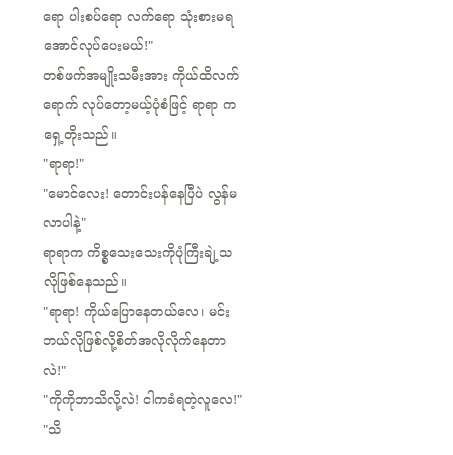ရော ပါးစပ်ရော လက်ရော သုံးစားမရအောင်လုပ်ပေးမယ်!"
တစ်ဖက်အမျိုးသမီးအား ကိုယ်ထိလက်ရောက် လုပ်တော့မယ့်ပုံစံဖြင့် ရာရာ ကရှေ့တိုးသည်။
"ရာရာ!"
"မောင်လေး! တောင်းပန်နေပြီပဲ လွန်မလာပါနဲ့"
ရာရာက ကိစ္စသေးသေးကိုပုံကြီးချဲ့သလိုဖြစ်နေသည်။
"ရာရာ! ကိုယ်ပြောနေတယ်လေ၊ မင်းဘယ်လိုဖြစ်လို့စိတ်အလိုလိုက်နေတာလဲ!"
"ကိုကိုဘာသိလို့လဲ! ငါကခံရတဲ့လူလေ!"
"သိ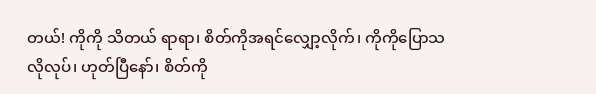တယ်! ကိုကို သိတယ် ရာရာ၊ စိတ်ကိုအရင်လျှော့လိုက်၊ ကိုကိုပြောသလိုလုပ်၊ ဟုတ်ပြီနော်၊ စိတ်ကို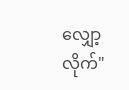လျှော့လိုက်"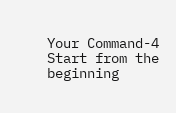Your Command-4
Start from the beginning